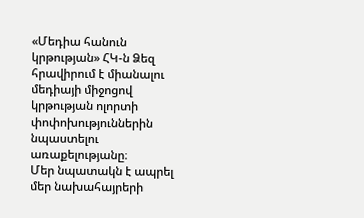«Մեդիա հանուն կրթության» ՀԿ-ն Ձեզ հրավիրում է միանալու մեդիայի միջոցով կրթության ոլորտի փոփոխություններին նպաստելու առաքելությանը։
Մեր նպատակն է ապրել մեր նախահայրերի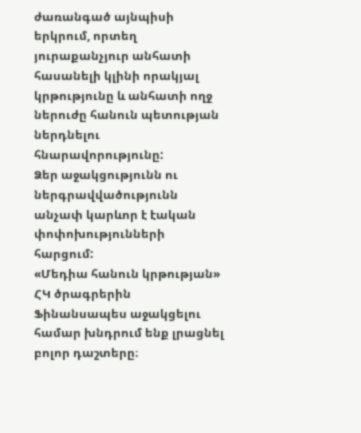ժառանգած այնպիսի երկրում, որտեղ յուրաքանչյուր անհատի հասանելի կլինի որակյալ կրթությունը և անհատի ողջ ներուժը հանուն պետության ներդնելու հնարավորությունը:
Ձեր աջակցությունն ու ներգրավվածությունն անչափ կարևոր է էական փոփոխությունների հարցում:
«Մեդիա հանուն կրթության» ՀԿ ծրագրերին Ֆինանսապես աջակցելու համար խնդրում ենք լրացնել բոլոր դաշտերը։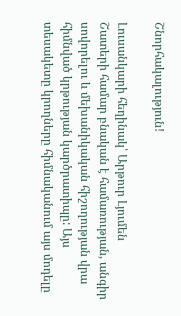Շնորհակալություն!

Լուսանկարի հեղինակ՝ Արթուր Լյումեն
Շատերի համար բնական է համառության, անգիր սովորելու և մեխանիկական հիշողության վրա հիմնված կրթության կարծրատիպը: Այս տեսակետը կրողները հիմնականում այս մոդելը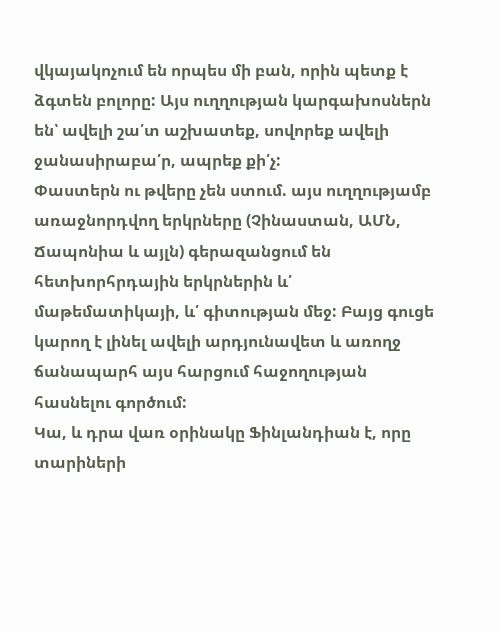վկայակոչում են որպես մի բան, որին պետք է ձգտեն բոլորը: Այս ուղղության կարգախոսներն են՝ ավելի շա՛տ աշխատեք, սովորեք ավելի ջանասիրաբա՛ր, ապրեք քի՛չ:
Փաստերն ու թվերը չեն ստում. այս ուղղությամբ առաջնորդվող երկրները (Չինաստան, ԱՄՆ, Ճապոնիա և այլն) գերազանցում են հետխորհրդային երկրներին և՛ մաթեմատիկայի, և՛ գիտության մեջ: Բայց գուցե կարող է լինել ավելի արդյունավետ և առողջ ճանապարհ այս հարցում հաջողության հասնելու գործում:
Կա, և դրա վառ օրինակը Ֆինլանդիան է, որը տարիների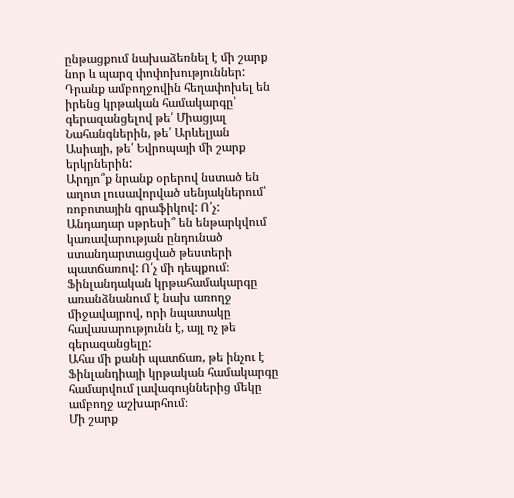ընթացքում նախաձեռնել է մի շարք նոր և պարզ փոփոխություններ: Դրանք ամբողջովին հեղափոխել են իրենց կրթական համակարգը՝ գերազանցելով թե՛ Միացյալ Նահանգներին, թե՛ Արևելյան Ասիայի, թե՛ Եվրոպայի մի շարք երկրներին:
Արդյո՞ք նրանք օրերով նստած են աղոտ լուսավորված սենյակներում՝ ռոբոտային գրաֆիկով: Ո՛չ:
Անդադար սթրեսի՞ են ենթարկվում կառավարության ընդունած ստանդարտացված թեստերի պատճառով: Ո՛չ մի դեպքում։
Ֆինլանդական կրթահամակարգը առանձնանում է նախ առողջ միջավայրով, որի նպատակը հավասարությունն է, այլ ոչ թե գերազանցելը:
Ահա մի քանի պատճառ, թե ինչու է Ֆինլանդիայի կրթական համակարգը համարվում լավագույններից մեկը ամբողջ աշխարհում։
Մի շարք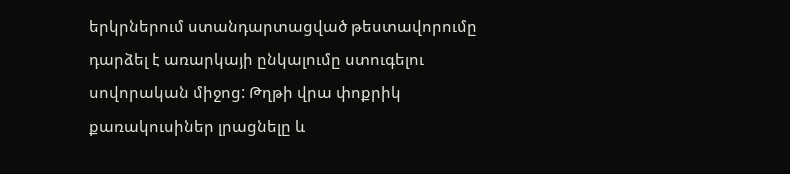երկրներում ստանդարտացված թեստավորումը դարձել է առարկայի ընկալումը ստուգելու սովորական միջոց: Թղթի վրա փոքրիկ քառակուսիներ լրացնելը և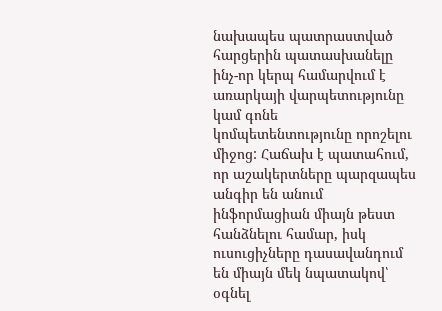նախապես պատրաստված հարցերին պատասխանելը ինչ-որ կերպ համարվում է առարկայի վարպետությունը կամ գոնե կոմպետենտությունը որոշելու միջոց: Հաճախ է պատահում, որ աշակերտները պարզապես անգիր են անում ինֆորմացիան միայն թեստ հանձնելու համար, իսկ ուսուցիչները դասավանդում են միայն մեկ նպատակով՝ օգնել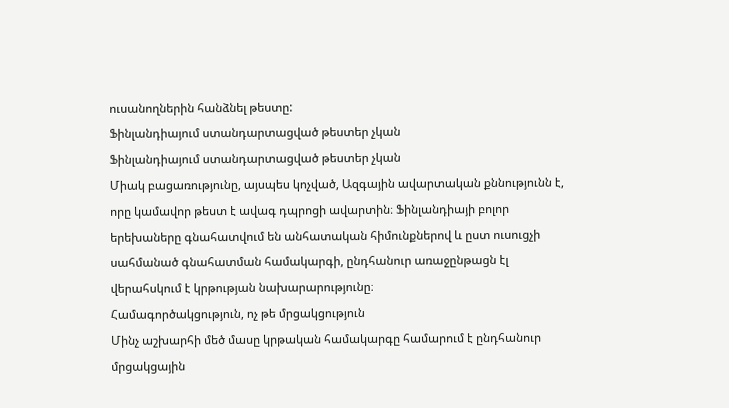ուսանողներին հանձնել թեստը:
Ֆինլանդիայում ստանդարտացված թեստեր չկան
Ֆինլանդիայում ստանդարտացված թեստեր չկան
Միակ բացառությունը, այսպես կոչված, Ազգային ավարտական քննությունն է, որը կամավոր թեստ է ավագ դպրոցի ավարտին։ Ֆինլանդիայի բոլոր երեխաները գնահատվում են անհատական հիմունքներով և ըստ ուսուցչի սահմանած գնահատման համակարգի, ընդհանուր առաջընթացն էլ վերահսկում է կրթության նախարարությունը։
Համագործակցություն, ոչ թե մրցակցություն
Մինչ աշխարհի մեծ մասը կրթական համակարգը համարում է ընդհանուր մրցակցային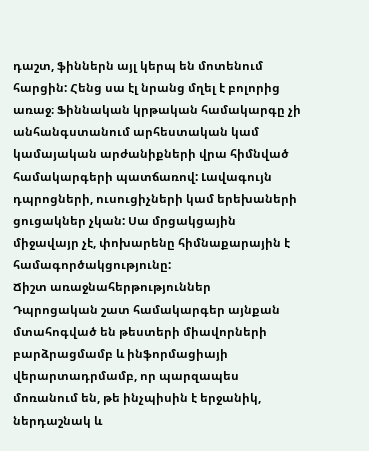դաշտ, ֆիններն այլ կերպ են մոտենում հարցին: Հենց սա էլ նրանց մղել է բոլորից առաջ։ Ֆիննական կրթական համակարգը չի անհանգստանում արհեստական կամ կամայական արժանիքների վրա հիմնված համակարգերի պատճառով: Լավագույն դպրոցների, ուսուցիչների կամ երեխաների ցուցակներ չկան: Սա մրցակցային միջավայր չէ, փոխարենը հիմնաքարային է համագործակցությունը:
Ճիշտ առաջնահերթություններ
Դպրոցական շատ համակարգեր այնքան մտահոգված են թեստերի միավորների բարձրացմամբ և ինֆորմացիայի վերարտադրմամբ, որ պարզապես մոռանում են, թե ինչպիսին է երջանիկ, ներդաշնակ և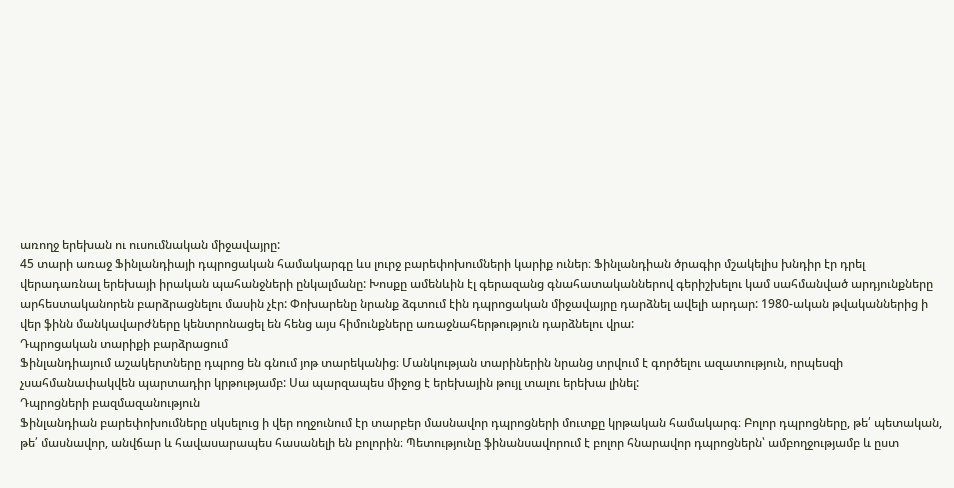առողջ երեխան ու ուսումնական միջավայրը:
45 տարի առաջ Ֆինլանդիայի դպրոցական համակարգը ևս լուրջ բարեփոխումների կարիք ուներ։ Ֆինլանդիան ծրագիր մշակելիս խնդիր էր դրել վերադառնալ երեխայի իրական պահանջների ընկալմանը: Խոսքը ամենևին էլ գերազանց գնահատականներով գերիշխելու կամ սահմանված արդյունքները արհեստականորեն բարձրացնելու մասին չէր: Փոխարենը նրանք ձգտում էին դպրոցական միջավայրը դարձնել ավելի արդար: 1980-ական թվականներից ի վեր ֆինն մանկավարժները կենտրոնացել են հենց այս հիմունքները առաջնահերթություն դարձնելու վրա:
Դպրոցական տարիքի բարձրացում
Ֆինլանդիայում աշակերտները դպրոց են գնում յոթ տարեկանից։ Մանկության տարիներին նրանց տրվում է գործելու ազատություն, որպեսզի չսահմանափակվեն պարտադիր կրթությամբ: Սա պարզապես միջոց է երեխային թույլ տալու երեխա լինել:
Դպրոցների բազմազանություն
Ֆինլանդիան բարեփոխումները սկսելուց ի վեր ողջունում էր տարբեր մասնավոր դպրոցների մուտքը կրթական համակարգ։ Բոլոր դպրոցները, թե՛ պետական, թե՛ մասնավոր, անվճար և հավասարապես հասանելի են բոլորին։ Պետությունը ֆինանսավորում է բոլոր հնարավոր դպրոցներն՝ ամբողջությամբ և ըստ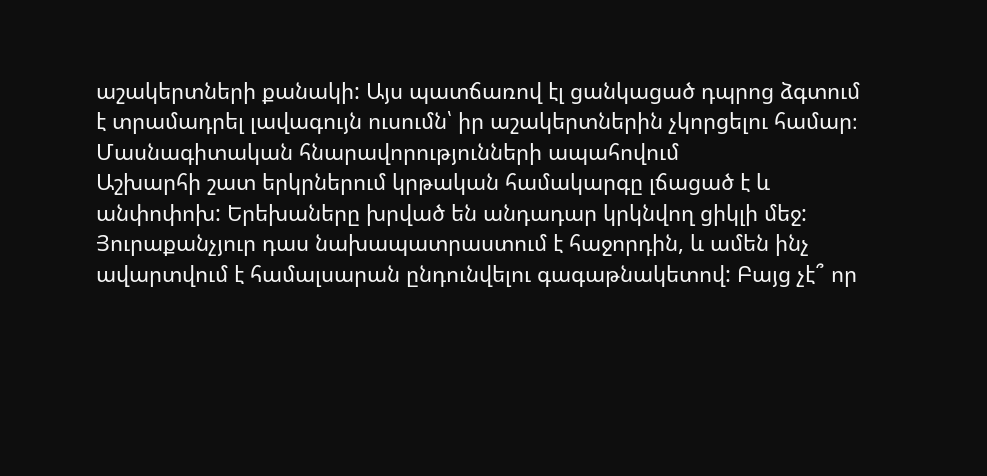աշակերտների քանակի: Այս պատճառով էլ ցանկացած դպրոց ձգտում է տրամադրել լավագույն ուսումն՝ իր աշակերտներին չկորցելու համար։
Մասնագիտական հնարավորությունների ապահովում
Աշխարհի շատ երկրներում կրթական համակարգը լճացած է և անփոփոխ: Երեխաները խրված են անդադար կրկնվող ցիկլի մեջ: Յուրաքանչյուր դաս նախապատրաստում է հաջորդին, և ամեն ինչ ավարտվում է համալսարան ընդունվելու գագաթնակետով: Բայց չէ՞ որ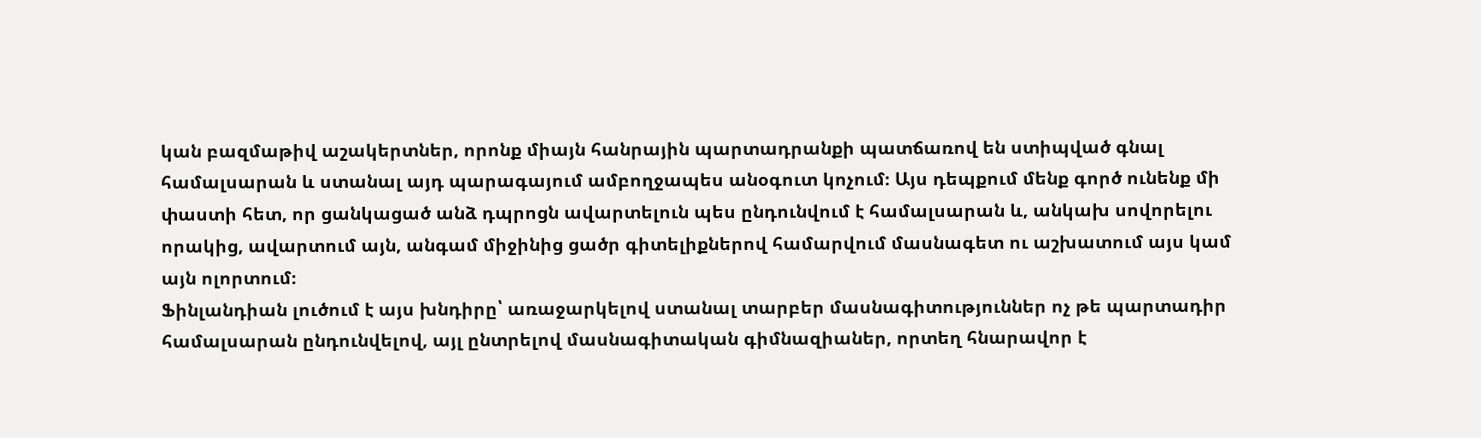կան բազմաթիվ աշակերտներ, որոնք միայն հանրային պարտադրանքի պատճառով են ստիպված գնալ համալսարան և ստանալ այդ պարագայում ամբողջապես անօգուտ կոչում։ Այս դեպքում մենք գործ ունենք մի փաստի հետ, որ ցանկացած անձ դպրոցն ավարտելուն պես ընդունվում է համալսարան և, անկախ սովորելու որակից, ավարտում այն, անգամ միջինից ցածր գիտելիքներով համարվում մասնագետ ու աշխատում այս կամ այն ոլորտում։
Ֆինլանդիան լուծում է այս խնդիրը՝ առաջարկելով ստանալ տարբեր մասնագիտություններ ոչ թե պարտադիր համալսարան ընդունվելով, այլ ընտրելով մասնագիտական գիմնազիաներ, որտեղ հնարավոր է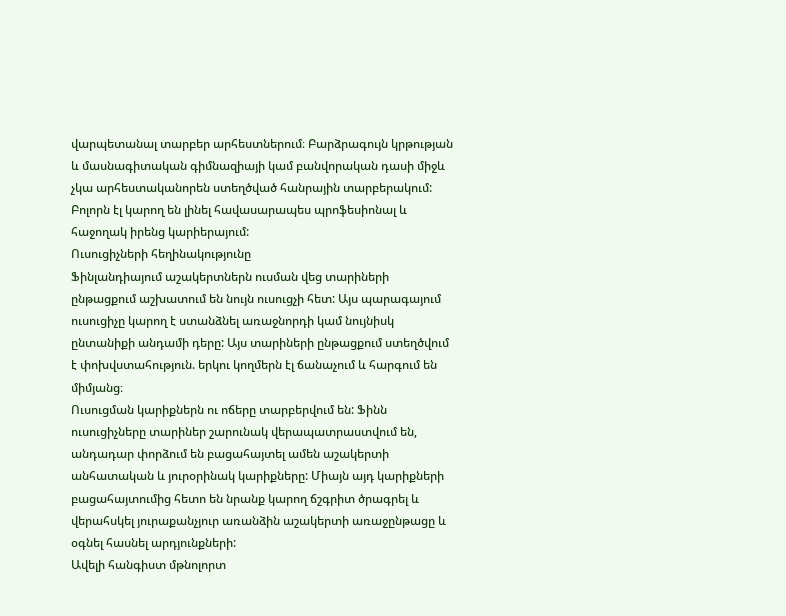վարպետանալ տարբեր արհեստներում։ Բարձրագույն կրթության և մասնագիտական գիմնազիայի կամ բանվորական դասի միջև չկա արհեստականորեն ստեղծված հանրային տարբերակում: Բոլորն էլ կարող են լինել հավասարապես պրոֆեսիոնալ և հաջողակ իրենց կարիերայում:
Ուսուցիչների հեղինակությունը
Ֆինլանդիայում աշակերտներն ուսման վեց տարիների ընթացքում աշխատում են նույն ուսուցչի հետ: Այս պարագայում ուսուցիչը կարող է ստանձնել առաջնորդի կամ նույնիսկ ընտանիքի անդամի դերը: Այս տարիների ընթացքում ստեղծվում է փոխվստահություն. երկու կողմերն էլ ճանաչում և հարգում են միմյանց։
Ուսուցման կարիքներն ու ոճերը տարբերվում են: Ֆինն ուսուցիչները տարիներ շարունակ վերապատրաստվում են, անդադար փորձում են բացահայտել ամեն աշակերտի անհատական և յուրօրինակ կարիքները: Միայն այդ կարիքների բացահայտումից հետո են նրանք կարող ճշգրիտ ծրագրել և վերահսկել յուրաքանչյուր առանձին աշակերտի առաջընթացը և օգնել հասնել արդյունքների:
Ավելի հանգիստ մթնոլորտ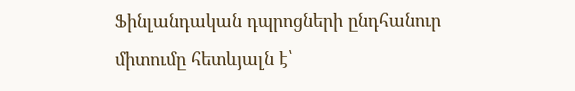Ֆինլանդական դպրոցների ընդհանուր միտումը հետևյալն է՝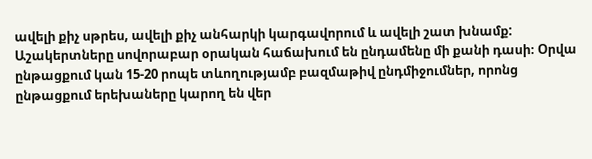ավելի քիչ սթրես, ավելի քիչ անհարկի կարգավորում և ավելի շատ խնամք: Աշակերտները սովորաբար օրական հաճախում են ընդամենը մի քանի դասի։ Օրվա ընթացքում կան 15-20 րոպե տևողությամբ բազմաթիվ ընդմիջումներ, որոնց ընթացքում երեխաները կարող են վեր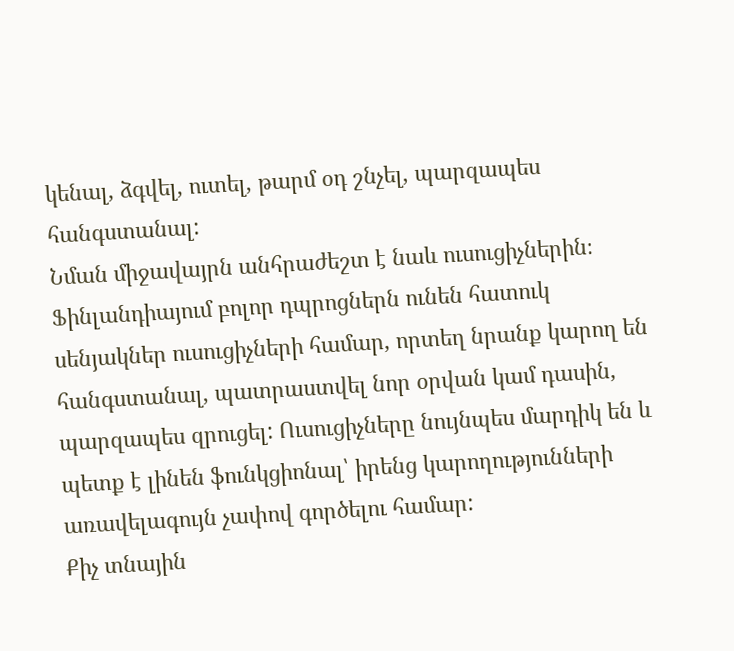կենալ, ձգվել, ուտել, թարմ օդ շնչել, պարզապես հանգստանալ:
Նման միջավայրն անհրաժեշտ է նաև ուսուցիչներին։ Ֆինլանդիայում բոլոր դպրոցներն ունեն հատուկ սենյակներ ուսուցիչների համար, որտեղ նրանք կարող են հանգստանալ, պատրաստվել նոր օրվան կամ դասին, պարզապես զրուցել: Ուսուցիչները նույնպես մարդիկ են և պետք է լինեն ֆունկցիոնալ՝ իրենց կարողությունների առավելագույն չափով գործելու համար:
Քիչ տնային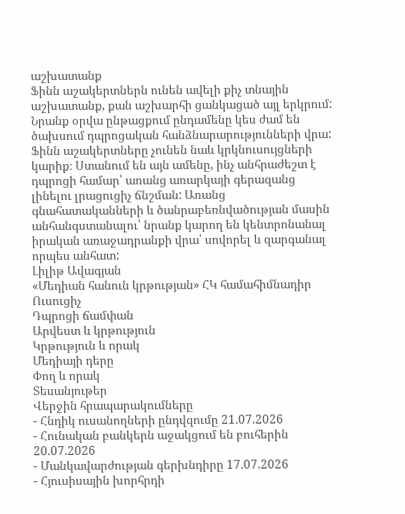աշխատանք
Ֆինն աշակերտներն ունեն ավելի քիչ տնային աշխատանք, քան աշխարհի ցանկացած այլ երկրում: Նրանք օրվա ընթացքում ընդամենը կես ժամ են ծախսում դպրոցական հանձնարարությունների վրա: Ֆինն աշակերտները չունեն նաև կրկնուսույցների կարիք։ Ստանում են այն ամենը, ինչ անհրաժեշտ է դպրոցի համար՝ առանց առարկայի գերազանց լինելու լրացուցիչ ճնշման: Առանց գնահատականների և ծանրաբեռնվածության մասին անհանգստանալու՝ նրանք կարող են կենտրոնանալ իրական առաջադրանքի վրա՝ սովորել և զարգանալ որպես անհատ:
Լիլիթ Ավագյան
«Մեդիան հանուն կրթության» ՀԿ համահիմնադիր
Ուսուցիչ
Դպրոցի ճամփան
Արվեստ և կրթություն
Կրթություն և որակ
Մեդիայի դերը
Փող և որակ
Տեսանյութեր
Վերջին հրապարակումները
- Հնդիկ ուսանողների ընդվզումը 21.07.2026
- Հունական բանկերն աջակցում են բուհերին 20.07.2026
- Մանկավարժության գերխնդիրը 17.07.2026
- Հյուսիսային խորհրդի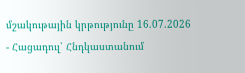մշակութային կրթությունը 16.07.2026
- Հացադուլ՝ Հնդկաստանում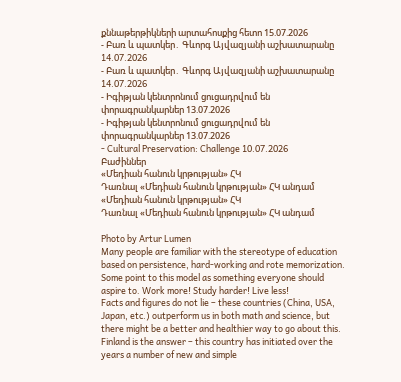քննաթերթիկների արտահոսքից հետո 15.07.2026
- Բառ և պատկեր․ Գևորգ Այվազյանի աշխատարանը 14.07.2026
- Բառ և պատկեր․ Գևորգ Այվազյանի աշխատարանը 14.07.2026
- Իգիթյան կենտրոնում ցուցադրվում են փորագրանկարներ 13.07.2026
- Իգիթյան կենտրոնում ցուցադրվում են փորագրանկարներ 13.07.2026
- Cultural Preservation: Challenge 10.07.2026
Բաժիններ
«Մեդիան հանուն կրթության» ՀԿ
Դառնալ «Մեդիան հանուն կրթության» ՀԿ անդամ
«Մեդիան հանուն կրթության» ՀԿ
Դառնալ «Մեդիան հանուն կրթության» ՀԿ անդամ

Photo by Artur Lumen
Many people are familiar with the stereotype of education based on persistence, hard-working and rote memorization. Some point to this model as something everyone should aspire to․ Work more! Study harder! Live less!
Facts and figures do not lie – these countries (China, USA, Japan, etc.) outperform us in both math and science, but there might be a better and healthier way to go about this.
Finland is the answer – this country has initiated over the years a number of new and simple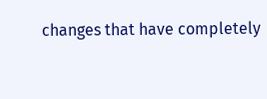changes that have completely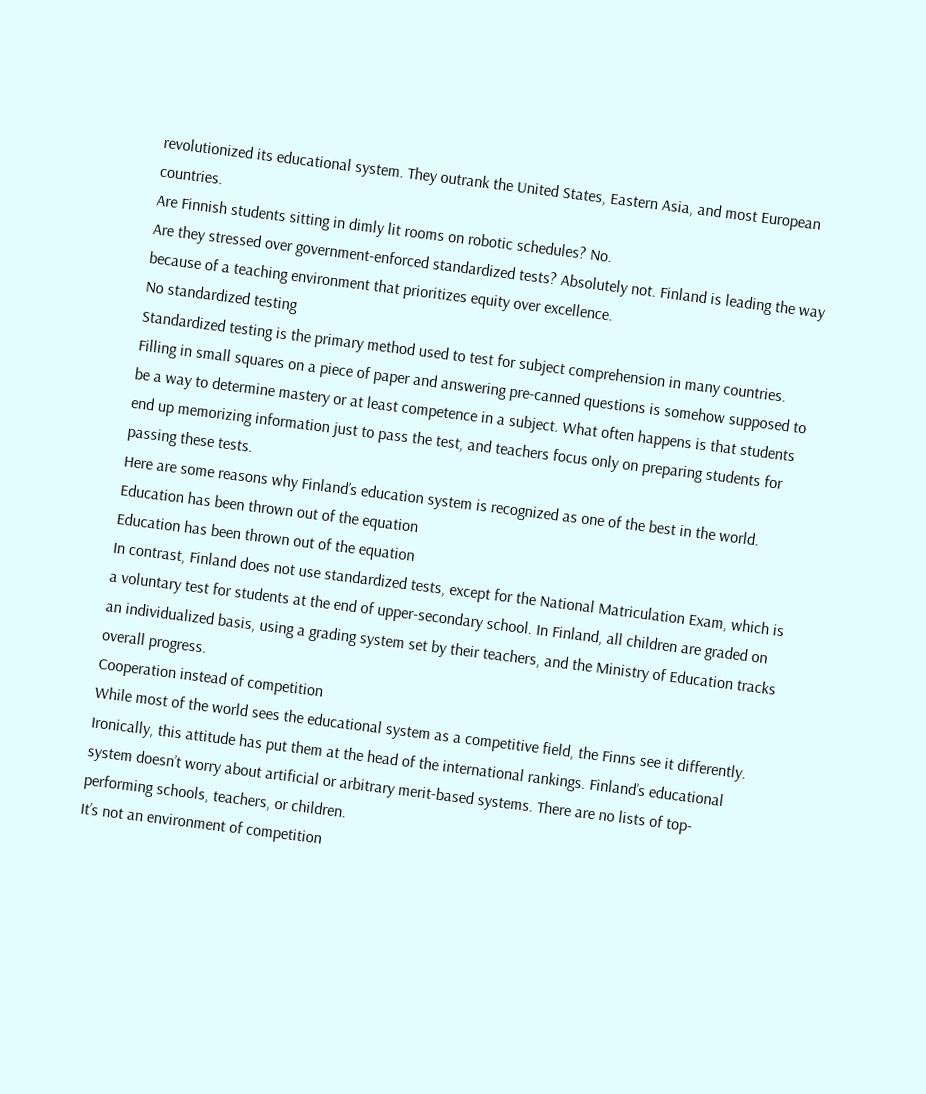revolutionized its educational system. They outrank the United States, Eastern Asia, and most European countries.
Are Finnish students sitting in dimly lit rooms on robotic schedules? No.
Are they stressed over government-enforced standardized tests? Absolutely not. Finland is leading the way because of a teaching environment that prioritizes equity over excellence.
No standardized testing
Standardized testing is the primary method used to test for subject comprehension in many countries. Filling in small squares on a piece of paper and answering pre-canned questions is somehow supposed to be a way to determine mastery or at least competence in a subject. What often happens is that students end up memorizing information just to pass the test, and teachers focus only on preparing students for passing these tests.
Here are some reasons why Finland’s education system is recognized as one of the best in the world.
Education has been thrown out of the equation
Education has been thrown out of the equation
In contrast, Finland does not use standardized tests, except for the National Matriculation Exam, which is a voluntary test for students at the end of upper-secondary school. In Finland, all children are graded on an individualized basis, using a grading system set by their teachers, and the Ministry of Education tracks overall progress.
Cooperation instead of competition
While most of the world sees the educational system as a competitive field, the Finns see it differently. Ironically, this attitude has put them at the head of the international rankings. Finland’s educational system doesn’t worry about artificial or arbitrary merit-based systems. There are no lists of top-performing schools, teachers, or children.
It’s not an environment of competition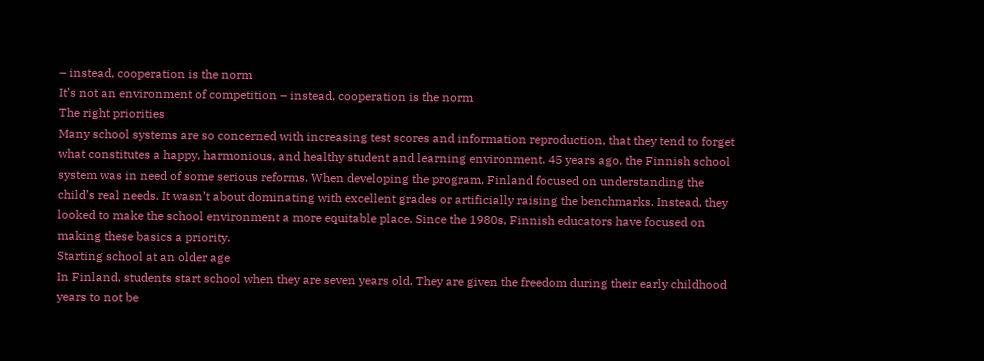– instead, cooperation is the norm
It’s not an environment of competition – instead, cooperation is the norm
The right priorities
Many school systems are so concerned with increasing test scores and information reproduction, that they tend to forget what constitutes a happy, harmonious, and healthy student and learning environment. 45 years ago, the Finnish school system was in need of some serious reforms. When developing the program, Finland focused on understanding the child’s real needs. It wasn’t about dominating with excellent grades or artificially raising the benchmarks. Instead, they looked to make the school environment a more equitable place. Since the 1980s, Finnish educators have focused on making these basics a priority.
Starting school at an older age
In Finland, students start school when they are seven years old. They are given the freedom during their early childhood years to not be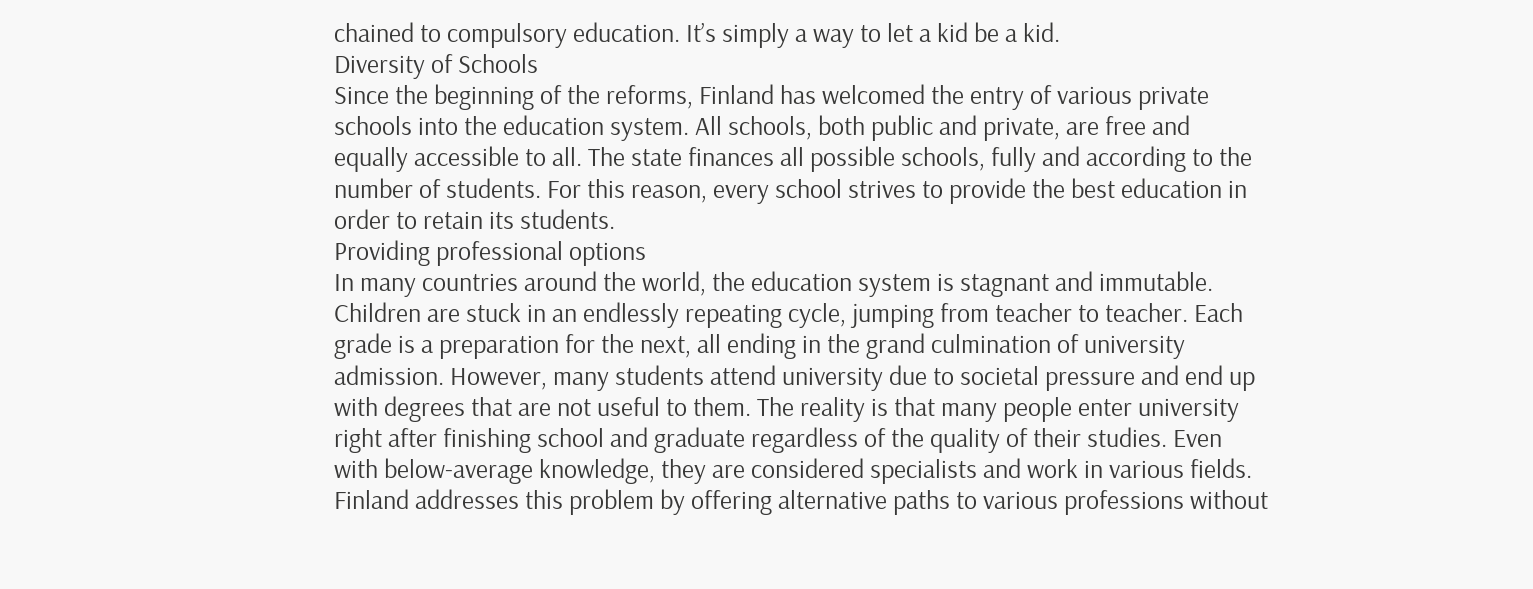chained to compulsory education. It’s simply a way to let a kid be a kid.
Diversity of Schools
Since the beginning of the reforms, Finland has welcomed the entry of various private schools into the education system. All schools, both public and private, are free and equally accessible to all. The state finances all possible schools, fully and according to the number of students. For this reason, every school strives to provide the best education in order to retain its students.
Providing professional options
In many countries around the world, the education system is stagnant and immutable. Children are stuck in an endlessly repeating cycle, jumping from teacher to teacher. Each grade is a preparation for the next, all ending in the grand culmination of university admission. However, many students attend university due to societal pressure and end up with degrees that are not useful to them. The reality is that many people enter university right after finishing school and graduate regardless of the quality of their studies. Even with below-average knowledge, they are considered specialists and work in various fields. Finland addresses this problem by offering alternative paths to various professions without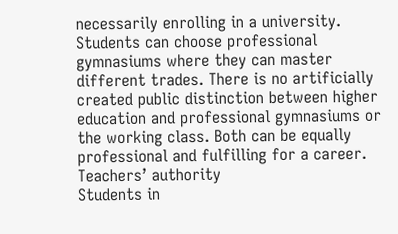necessarily enrolling in a university. Students can choose professional gymnasiums where they can master different trades. There is no artificially created public distinction between higher education and professional gymnasiums or the working class. Both can be equally professional and fulfilling for a career.
Teachers’ authority
Students in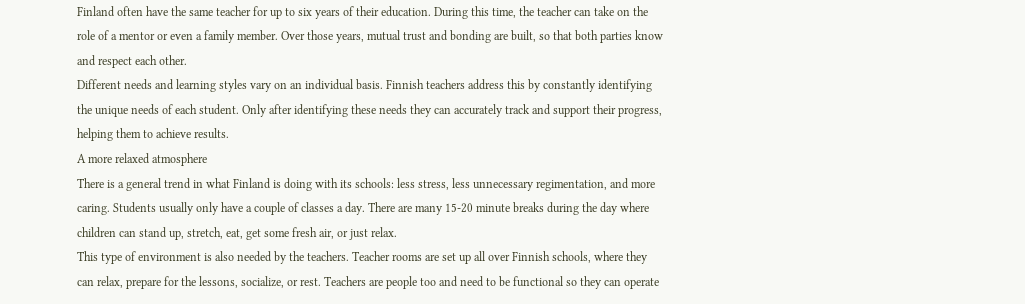Finland often have the same teacher for up to six years of their education. During this time, the teacher can take on the role of a mentor or even a family member. Over those years, mutual trust and bonding are built, so that both parties know and respect each other.
Different needs and learning styles vary on an individual basis. Finnish teachers address this by constantly identifying the unique needs of each student. Only after identifying these needs they can accurately track and support their progress, helping them to achieve results.
A more relaxed atmosphere
There is a general trend in what Finland is doing with its schools: less stress, less unnecessary regimentation, and more caring. Students usually only have a couple of classes a day. There are many 15-20 minute breaks during the day where children can stand up, stretch, eat, get some fresh air, or just relax.
This type of environment is also needed by the teachers. Teacher rooms are set up all over Finnish schools, where they can relax, prepare for the lessons, socialize, or rest. Teachers are people too and need to be functional so they can operate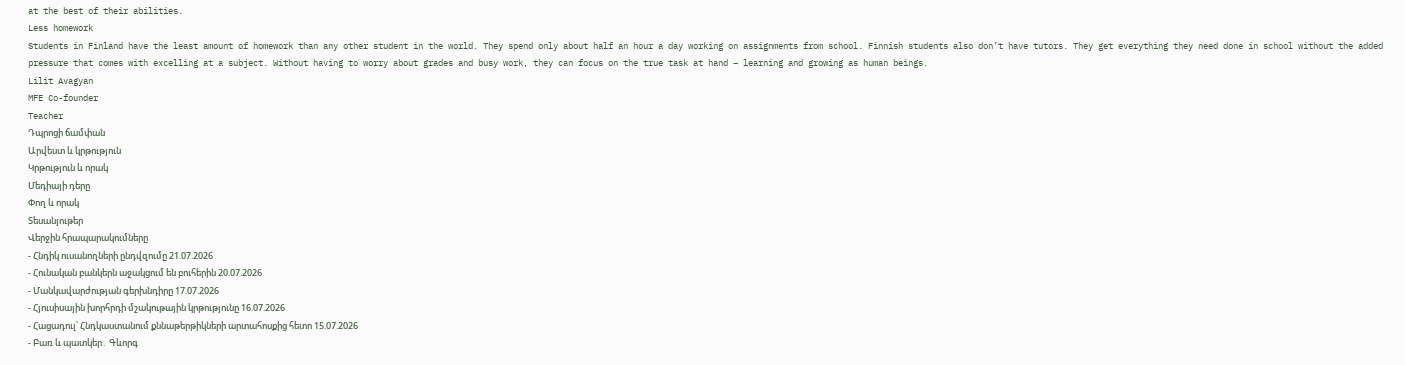at the best of their abilities.
Less homework
Students in Finland have the least amount of homework than any other student in the world. They spend only about half an hour a day working on assignments from school. Finnish students also don’t have tutors. They get everything they need done in school without the added pressure that comes with excelling at a subject. Without having to worry about grades and busy work, they can focus on the true task at hand – learning and growing as human beings.
Lilit Avagyan
MFE Co-founder
Teacher
Դպրոցի ճամփան
Արվեստ և կրթություն
Կրթություն և որակ
Մեդիայի դերը
Փող և որակ
Տեսանյութեր
Վերջին հրապարակումները
- Հնդիկ ուսանողների ընդվզումը 21.07.2026
- Հունական բանկերն աջակցում են բուհերին 20.07.2026
- Մանկավարժության գերխնդիրը 17.07.2026
- Հյուսիսային խորհրդի մշակութային կրթությունը 16.07.2026
- Հացադուլ՝ Հնդկաստանում քննաթերթիկների արտահոսքից հետո 15.07.2026
- Բառ և պատկեր․ Գևորգ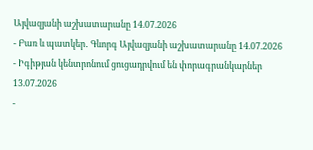Այվազյանի աշխատարանը 14.07.2026
- Բառ և պատկեր․ Գևորգ Այվազյանի աշխատարանը 14.07.2026
- Իգիթյան կենտրոնում ցուցադրվում են փորագրանկարներ 13.07.2026
-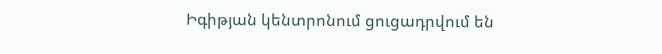Իգիթյան կենտրոնում ցուցադրվում են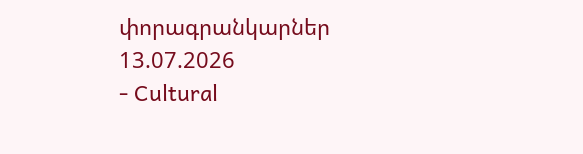փորագրանկարներ 13.07.2026
- Cultural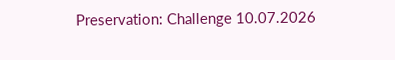Preservation: Challenge 10.07.2026